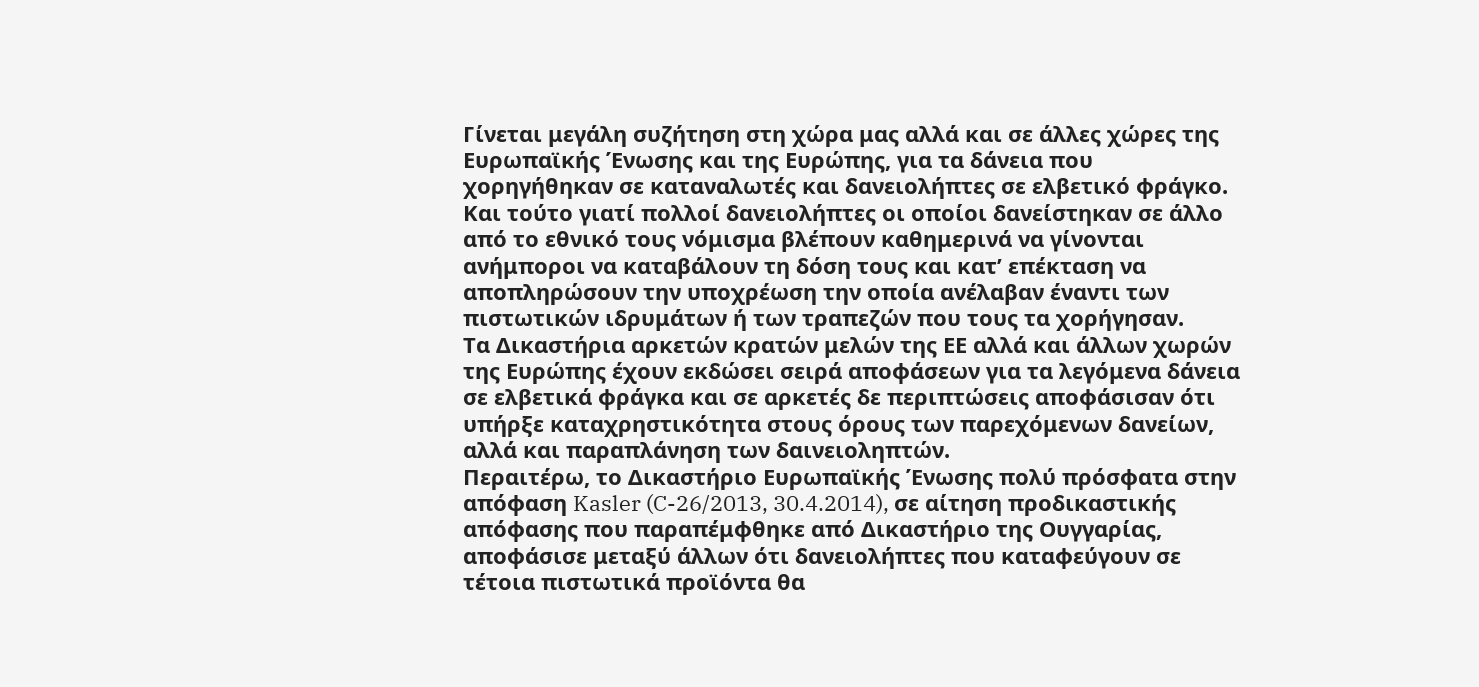Γίνεται μεγάλη συζήτηση στη χώρα μας αλλά και σε άλλες χώρες της Ευρωπαϊκής Ένωσης και της Ευρώπης, για τα δάνεια που χορηγήθηκαν σε καταναλωτές και δανειολήπτες σε ελβετικό φράγκο. Και τούτο γιατί πολλοί δανειολήπτες οι οποίοι δανείστηκαν σε άλλο από το εθνικό τους νόμισμα βλέπουν καθημερινά να γίνονται ανήμποροι να καταβάλουν τη δόση τους και κατ’ επέκταση να αποπληρώσουν την υποχρέωση την οποία ανέλαβαν έναντι των πιστωτικών ιδρυμάτων ή των τραπεζών που τους τα χορήγησαν.
Τα Δικαστήρια αρκετών κρατών μελών της ΕΕ αλλά και άλλων χωρών της Ευρώπης έχουν εκδώσει σειρά αποφάσεων για τα λεγόμενα δάνεια σε ελβετικά φράγκα και σε αρκετές δε περιπτώσεις αποφάσισαν ότι υπήρξε καταχρηστικότητα στους όρους των παρεχόμενων δανείων, αλλά και παραπλάνηση των δαινειοληπτών.
Περαιτέρω, το Δικαστήριο Ευρωπαϊκής Ένωσης πολύ πρόσφατα στην απόφαση Kasler (C-26/2013, 30.4.2014), σε αίτηση προδικαστικής απόφασης που παραπέμφθηκε από Δικαστήριο της Ουγγαρίας, αποφάσισε μεταξύ άλλων ότι δανειολήπτες που καταφεύγουν σε τέτοια πιστωτικά προϊόντα θα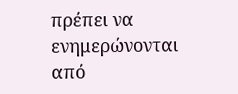πρέπει να ενημερώνονται από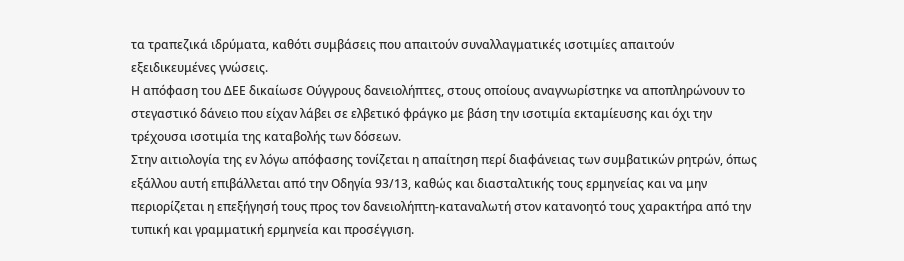τα τραπεζικά ιδρύματα, καθότι συμβάσεις που απαιτούν συναλλαγματικές ισοτιμίες απαιτούν εξειδικευμένες γνώσεις.
Η απόφαση του ΔΕΕ δικαίωσε Ούγγρους δανειολήπτες, στους οποίους αναγνωρίστηκε να αποπληρώνουν το στεγαστικό δάνειο που είχαν λάβει σε ελβετικό φράγκο με βάση την ισοτιμία εκταμίευσης και όχι την τρέχουσα ισοτιμία της καταβολής των δόσεων.
Στην αιτιολογία της εν λόγω απόφασης τονίζεται η απαίτηση περί διαφάνειας των συμβατικών ρητρών, όπως εξάλλου αυτή επιβάλλεται από την Οδηγία 93/13, καθώς και διασταλτικής τους ερμηνείας και να μην περιορίζεται η επεξήγησή τους προς τον δανειολήπτη-καταναλωτή στον κατανοητό τους χαρακτήρα από την τυπική και γραμματική ερμηνεία και προσέγγιση.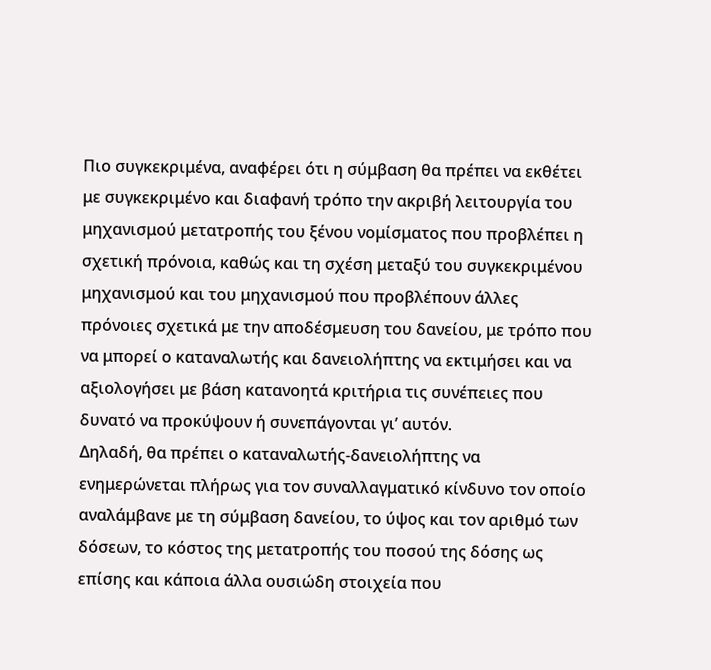Πιο συγκεκριμένα, αναφέρει ότι η σύμβαση θα πρέπει να εκθέτει με συγκεκριμένο και διαφανή τρόπο την ακριβή λειτουργία του μηχανισμού μετατροπής του ξένου νομίσματος που προβλέπει η σχετική πρόνοια, καθώς και τη σχέση μεταξύ του συγκεκριμένου μηχανισμού και του μηχανισμού που προβλέπουν άλλες πρόνοιες σχετικά με την αποδέσμευση του δανείου, με τρόπο που να μπορεί ο καταναλωτής και δανειολήπτης να εκτιμήσει και να αξιολογήσει με βάση κατανοητά κριτήρια τις συνέπειες που δυνατό να προκύψουν ή συνεπάγονται γι’ αυτόν.
Δηλαδή, θα πρέπει ο καταναλωτής-δανειολήπτης να ενημερώνεται πλήρως για τον συναλλαγματικό κίνδυνο τον οποίο αναλάμβανε με τη σύμβαση δανείου, το ύψος και τον αριθμό των δόσεων, το κόστος της μετατροπής του ποσού της δόσης ως επίσης και κάποια άλλα ουσιώδη στοιχεία που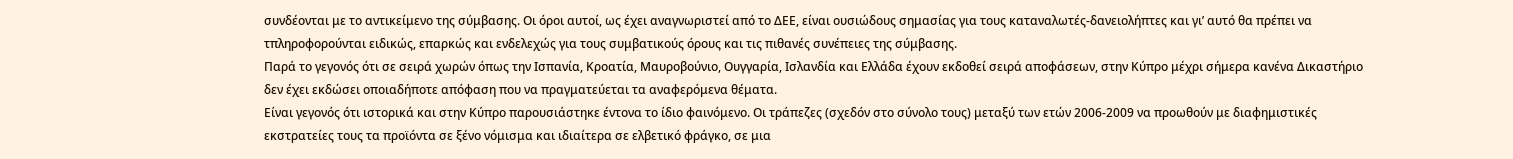συνδέονται με το αντικείμενο της σύμβασης. Οι όροι αυτοί, ως έχει αναγνωριστεί από το ΔΕΕ, είναι ουσιώδους σημασίας για τους καταναλωτές-δανειολήπτες και γι’ αυτό θα πρέπει να τπληροφορούνται ειδικώς, επαρκώς και ενδελεχώς για τους συμβατικούς όρους και τις πιθανές συνέπειες της σύμβασης.
Παρά το γεγονός ότι σε σειρά χωρών όπως την Ισπανία, Κροατία, Μαυροβούνιο, Ουγγαρία, Ισλανδία και Ελλάδα έχουν εκδοθεί σειρά αποφάσεων, στην Κύπρο μέχρι σήμερα κανένα Δικαστήριο δεν έχει εκδώσει οποιαδήποτε απόφαση που να πραγματεύεται τα αναφερόμενα θέματα.
Είναι γεγονός ότι ιστορικά και στην Κύπρο παρουσιάστηκε έντονα το ίδιο φαινόμενο. Οι τράπεζες (σχεδόν στο σύνολο τους) μεταξύ των ετών 2006-2009 να προωθούν με διαφημιστικές εκστρατείες τους τα προϊόντα σε ξένο νόμισμα και ιδιαίτερα σε ελβετικό φράγκο, σε μια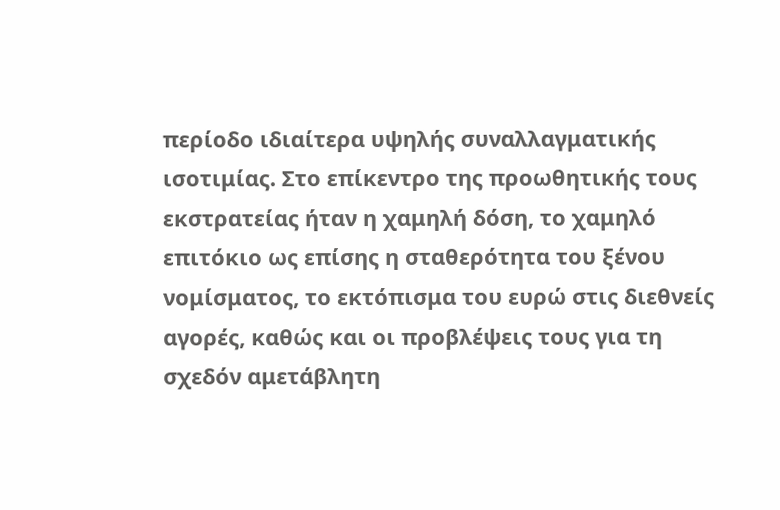περίοδο ιδιαίτερα υψηλής συναλλαγματικής ισοτιμίας. Στο επίκεντρο της προωθητικής τους εκστρατείας ήταν η χαμηλή δόση, το χαμηλό επιτόκιο ως επίσης η σταθερότητα του ξένου νομίσματος, το εκτόπισμα του ευρώ στις διεθνείς αγορές, καθώς και οι προβλέψεις τους για τη σχεδόν αμετάβλητη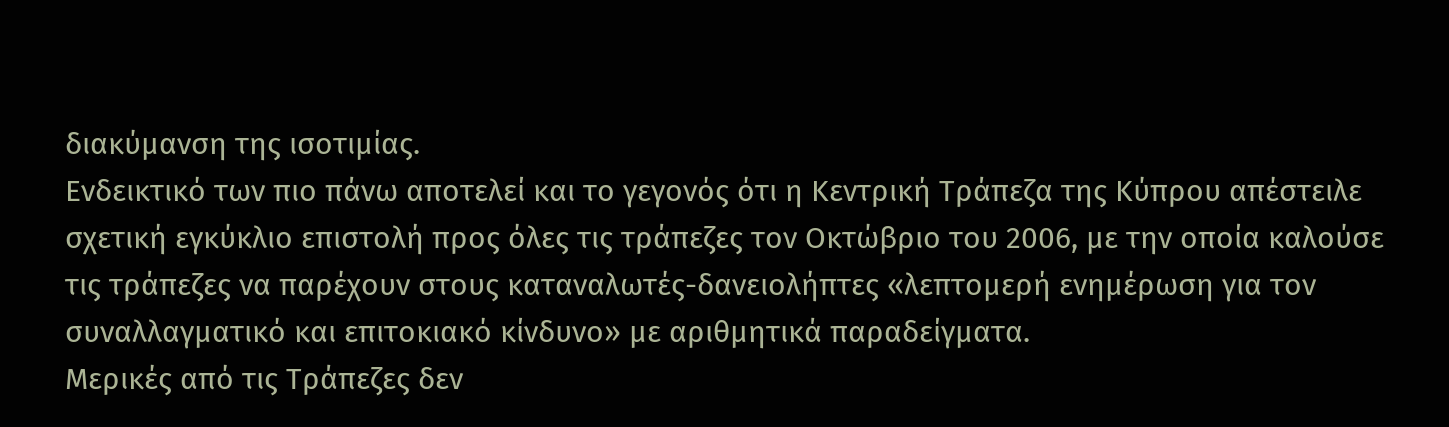διακύμανση της ισοτιμίας.
Ενδεικτικό των πιο πάνω αποτελεί και το γεγονός ότι η Κεντρική Τράπεζα της Κύπρου απέστειλε σχετική εγκύκλιο επιστολή προς όλες τις τράπεζες τον Οκτώβριο του 2006, με την οποία καλούσε τις τράπεζες να παρέχουν στους καταναλωτές-δανειολήπτες «λεπτομερή ενημέρωση για τον συναλλαγματικό και επιτοκιακό κίνδυνο» με αριθμητικά παραδείγματα.
Μερικές από τις Τράπεζες δεν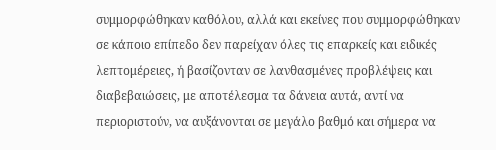συμμορφώθηκαν καθόλου, αλλά και εκείνες που συμμορφώθηκαν σε κάποιο επίπεδο δεν παρείχαν όλες τις επαρκείς και ειδικές λεπτομέρειες, ή βασίζονταν σε λανθασμένες προβλέψεις και διαβεβαιώσεις, με αποτέλεσμα τα δάνεια αυτά, αντί να περιοριστούν, να αυξάνονται σε μεγάλο βαθμό και σήμερα να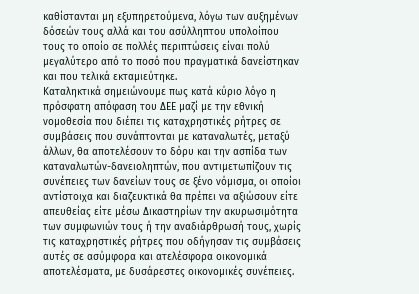καθίστανται μη εξυπηρετούμενα, λόγω των αυξημένων δόσεών τους αλλά και του ασύλληπτου υπολοίπου τους το οποίο σε πολλές περιπτώσεις είναι πολύ μεγαλύτερο από το ποσό που πραγματικά δανείστηκαν και που τελικά εκταμιεύτηκε.
Καταληκτικά σημειώνουμε πως κατά κύριο λόγο η πρόσφατη απόφαση του ΔΕΕ μαζί με την εθνική νομοθεσία που διέπει τις καταχρηστικές ρήτρες σε συμβάσεις που συνάπτονται με καταναλωτές, μεταξύ άλλων, θα αποτελέσουν το δόρυ και την ασπίδα των καταναλωτών-δανειοληπτών, που αντιμετωπίζουν τις συνέπειες των δανείων τους σε ξένο νόμισμα, οι οποίοι αντίστοιχα και διαζευκτικά θα πρέπει να αξιώσουν είτε απευθείας είτε μέσω Δικαστηρίων την ακυρωσιμότητα των συμφωνιών τους ή την αναδιάρθρωσή τους, χωρίς τις καταχρηστικές ρήτρες που οδήγησαν τις συμβάσεις αυτές σε ασύμφορα και ατελέσφορα οικονομικά αποτελέσματα, με δυσάρεστες οικονομικές συνέπειες.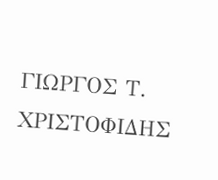ΓΙΩΡΓΟΣ Τ. ΧΡΙΣΤΟΦΙΔΗΣ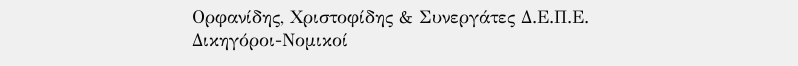Ορφανίδης, Χριστοφίδης & Συνεργάτες Δ.Ε.Π.Ε.
Δικηγόροι-Νομικοί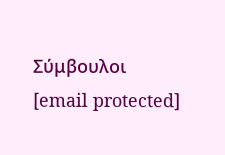Σύμβουλοι
[email protected]